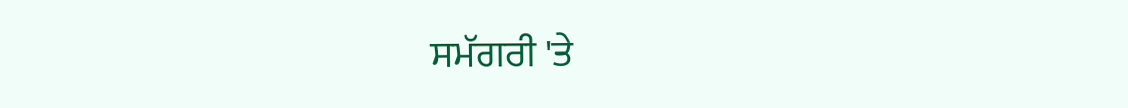ਸਮੱਗਰੀ 'ਤੇ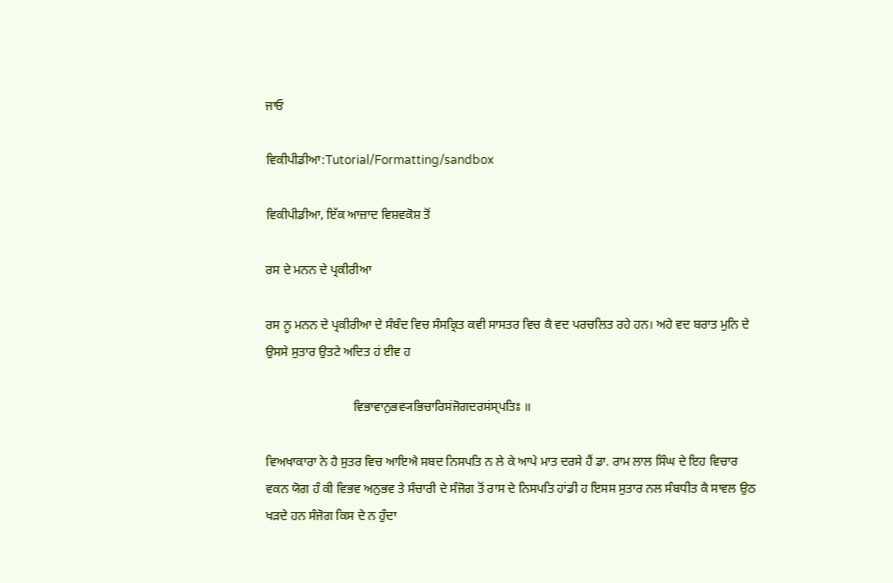ਜਾਓ

ਵਿਕੀਪੀਡੀਆ:Tutorial/Formatting/sandbox

ਵਿਕੀਪੀਡੀਆ, ਇੱਕ ਆਜ਼ਾਦ ਵਿਸ਼ਵਕੋਸ਼ ਤੋਂ

ਰਸ ਦੇ ਮਨਨ ਦੇ ਪ੍ਰਕੀਰੀਆ

ਰਸ ਨੂ ਮਨਨ ਦੇ ਪ੍ਰਕੀਰੀਆ ਦੇ ਸੰਬੰਦ ਵਿਚ ਸੰਸਕ੍ਰਿਤ ਕਵੀ ਸਾਸਤਰ ਵਿਚ ਕੈ ਵਦ ਪਰਚਲਿਤ ਰਹੇ ਹਨ। ਅਹੇ ਵਦ ਬਰਾਤ ਮੁਨਿ ਦੇ ਉਸਸੇ ਸੁਤਾਰ ਉਤਟੇ ਅਦਿਤ ਹਂ ਈਵ ਹ

                            ਵਿਭਾਵਾਨੁਭਵ੍ਯਭਿਚਾਰਿਸਂਜੋਗਦਰਸਂਸ੍ਪਤਿਃ ॥

ਵਿਅਖਾਕਾਰਾ ਨੇ ਹੈ ਸੁਤਰ ਵਿਚ ਆਇਐ ਸਬਦ ਨਿਸਪਤਿ ਨ ਲੇ ਕੇ ਆਪੇ ਮਾਤ ਦਰਸੇ ਹੈਂ ਡਾ. ਰਾਮ ਲਾਲ ਸਿੰਘ ਦੇ ਇਹ ਵਿਚਾਰ ਵਕਨ ਯੋਗ ਹੰ ਕੀ ਵਿਭਵ ਅਨੁਭਵ ਤੇ ਸੰਚਾਰੀ ਦੇ ਸੰਜੋਗ ਤੋਂ ਰਾਸ ਦੇ ਨਿਸਪਤਿ ਹਾਂਡੀ ਹ ਇਸਸ ਸੁਤਾਰ ਨਲ ਸੰਬਧੀਤ ਕੈ ਸਾਵਲ ਉਠ ਖੜਦੇ ਹਨ ਸੰਜੋਗ ਕਿਸ ਦੇ ਨ ਹੁੰਦਾ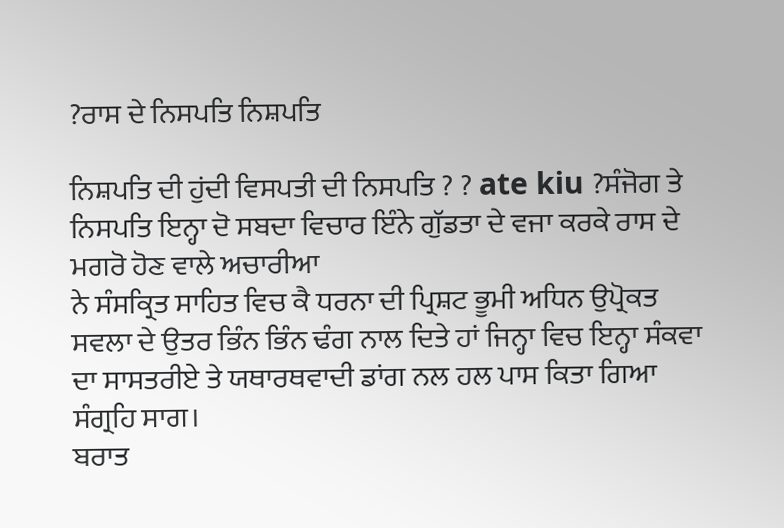?ਰਾਸ ਦੇ ਨਿਸਪਤਿ ਨਿਸ਼ਪਤਿ

ਨਿਸ਼ਪਤਿ ਦੀ ਹੁਂਦੀ ਵਿਸਪਤੀ ਦੀ ਨਿਸਪਤਿ ? ? ate kiu ?ਸੰਜੋਗ ਤੇ ਨਿਸਪਤਿ ਇਨ੍ਹਾ ਦੋ ਸਬਦਾ ਵਿਚਾਰ ਇੰਨੇ ਗੁੱਡਤਾ ਦੇ ਵਜਾ ਕਰਕੇ ਰਾਸ ਦੇ ਮਗਰੋ ਹੋਣ ਵਾਲੇ ਅਚਾਰੀਆ
ਨੇ ਸੰਸਕ੍ਰਿਤ ਸਾਹਿਤ ਵਿਚ ਕੈ ਧਰਨਾ ਦੀ ਪ੍ਰਿਸ਼ਟ ਭੂਮੀ ਅਧਿਨ ਉਪ੍ਰੋਕਤ ਸਵਲਾ ਦੇ ਉਤਰ ਭਿੰਨ ਭਿੰਨ ਢੰਗ ਨਾਲ ਦਿਤੇ ਹਾਂ ਜਿਨ੍ਹਾ ਵਿਚ ਇਨ੍ਹਾ ਸੰਕਵਾ ਦਾ ਸਾਸਤਰੀਏ ਤੇ ਯਥਾਰਥਵਾਦੀ ਡਾਂਗ ਨਲ ਹਲ ਪਾਸ ਕਿਤਾ ਗਿਆ ਸੰਗ੍ਰਹਿ ਸਾਗ।
ਬਰਾਤ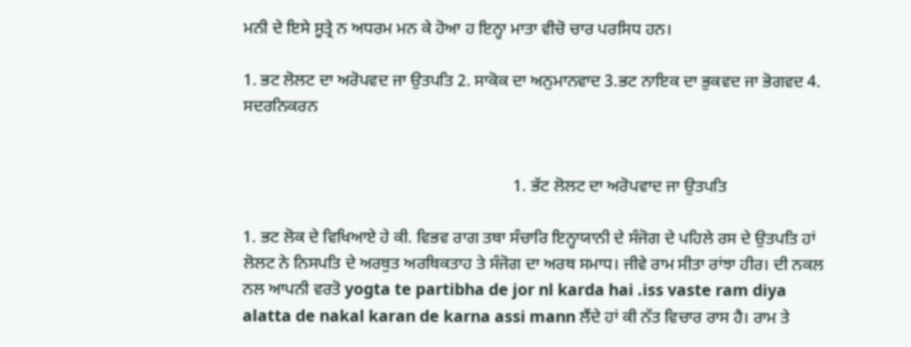ਮਨੀ ਦੇ ਇਸੇ ਸੂਤ੍ਰੇ ਨ ਅਧਰਮ ਮਨ ਕੇ ਹੋਆ ਹ ਇਨ੍ਹਾ ਮਾਤਾ ਵੀਚੋ ਚਾਰ ਪਰਸਿਧ ਹਨ।

1. ਭਟ ਲੋਲਟ ਦਾ ਅਰੋਪਵਦ ਜਾ ਉਤਪਤਿ 2. ਸਾਕੋਕ ਦਾ ਅਨੁਮਾਨਵਾਦ 3.ਭਟ ਨਾਇਕ ਦਾ ਭੁਕਵਦ ਜਾ ਭੋਗਵਦ 4. ਸਦਰਨਿਕਰਨ


                                                                 1. ਭੱਟ ਲੋਲਟ ਦਾ ਅਰੋਪਵਾਦ ਜਾ ਉਤਪਤਿ

1. ਭਟ ਲੋਕ ਦੇ ਵਿਖਿਆਏ ਹੇ ਕੀ. ਵਿਭਵ ਰਾਗ ਤਥਾ ਸੰਚਾਰਿ ਇਨ੍ਹਾਯਾਨੀ ਦੇ ਸੰਜੋਗ ਦੇ ਪਹਿਲੇ ਰਸ ਦੇ ਉਤਪਤਿ ਹਾਂ ਲੋਲਟ ਨੇ ਨਿਸਪਤਿ ਦੇ ਅਰਥੁਤ ਅਰਥਿਕਤਾਹ ਤੇ ਸੰਜੋਗ ਦਾ ਅਰਥ ਸਮਾਧ। ਜੀਵੇ ਰਾਮ ਸੀਤਾ ਰਾਂਝਾ ਹੀਰ। ਦੀ ਨਕਲ ਨਲ ਆਪਨੀ ਵਰਤੋ yogta te partibha de jor nl karda hai .iss vaste ram diya alatta de nakal karan de karna assi mann ਲੈਂਦੇ ਹਾਂ ਕੀ ਨੱਤ ਵਿਚਾਰ ਰਾਸ ਹੈ। ਰਾਮ ਤੇ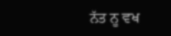ਨੱਤ ਨੂ ਵਖ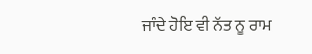ਜਾੰਦੇ ਹੋਇ ਵੀ ਨੱਤ ਨੂ ਰਾਮ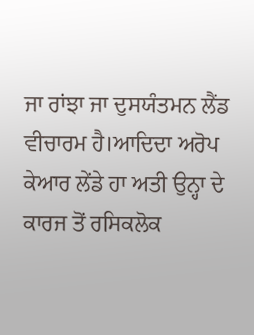ਜਾ ਰਾਂਝਾ ਜਾ ਦੁਸਯੰਤਮਨ ਲੈਂਡ ਵੀਚਾਰਮ ਹੈ।ਆਦਿਦਾ ਅਰੋਪ ਕੇਆਰ ਲੇਂਡੇ ਹਾ ਅਤੀ ਉਨ੍ਹਾ ਦੇ ਕਾਰਜ ਤੋਂ ਰਸਿਕਲੋਕ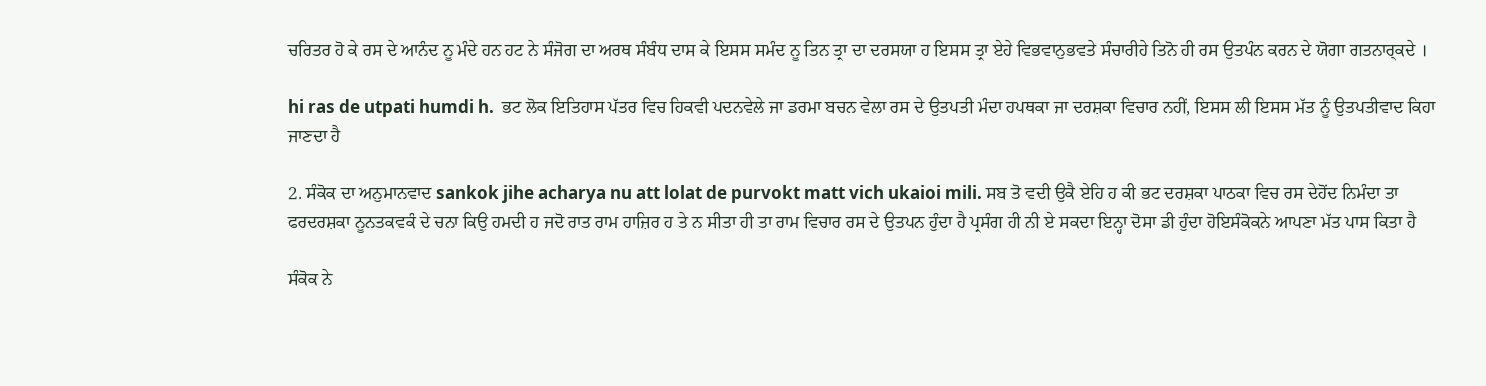ਚਰਿਤਰ ਹੋ ਕੇ ਰਸ ਦੇ ਆਨੰਦ ਨੂ ਮੰਦੇ ਹਨ ਹਟ ਨੇ ਸੰਜੋਗ ਦਾ ਅਰਥ ਸੰਬੰਧ ਦਾਸ ਕੇ ਇਸਸ ਸਮੰਦ ਨੂ ਤਿਨ ਤ੍ਰਾ ਦਾ ਦਰਸਯਾ ਹ ਇਸਸ ਤ੍ਰਾ ਏਹੇ ਵਿਭਵਾਨੁਭਵਤੇ ਸੰਚਾਰੀਹੇ ਤਿਨੋ ਹੀ ਰਸ ਉਤਪੰਨ ਕਰਨ ਦੇ ਯੋਗਾ ਗਤਨਾਰ੍ਕਦੇ ।

hi ras de utpati humdi h.  ਭਟ ਲੋਕ ਇਤਿਹਾਸ ਪੱਤਰ ਵਿਚ ਹਿਕਵੀ ਪਦਨਵੇਲੇ ਜਾ ਡਰਮਾ ਬਚਨ ਵੇਲਾ ਰਸ ਦੇ ਉਤਪਤੀ ਮੰਦਾ ਹਪਥਕਾ ਜਾ ਦਰਸ਼ਕਾ ਵਿਚਾਰ ਨਹੀਂ, ਇਸਸ ਲੀ ਇਸਸ ਮੱਤ ਨੂੰ ਉਤਪਤੀਵਾਦ ਕਿਹਾ ਜਾਣਦਾ ਹੈ

2. ਸੰਕੋਕ ਦਾ ਅਨੁਮਾਨਵਾਦ sankok jihe acharya nu att lolat de purvokt matt vich ukaioi mili. ਸਬ ਤੋ ਵਦੀ ਉਕੈ ਏਹਿ ਹ ਕੀ ਭਟ ਦਰਸ਼ਕਾ ਪਾਠਕਾ ਵਿਚ ਰਸ ਦੇਹੋਂਦ ਨਿਮੰਦਾ ਤਾ ਫਰਦਰਸ਼ਕਾ ਨੂਨਤਕਵਕੰ ਦੇ ਚਨਾ ਕਿਉ ਹਮਦੀ ਹ ਜਦੋ ਰਾਤ ਰਾਮ ਹਾਜ਼ਿਰ ਹ ਤੇ ਨ ਸੀਤਾ ਹੀ ਤਾ ਰਾਮ ਵਿਚਾਰ ਰਸ ਦੇ ਉਤਪਨ ਹੁੰਦਾ ਹੈ ਪ੍ਰਸੰਗ ਹੀ ਨੀ ਏ ਸਕਦਾ ਇਨ੍ਹਾ ਦੋਸਾ ਡੀ ਹੁੰਦਾ ਹੋਇਸੰਕੋਕਨੇ ਆਪਣਾ ਮੱਤ ਪਾਸ ਕਿਤਾ ਹੈ

ਸੰਕੋਕ ਨੇ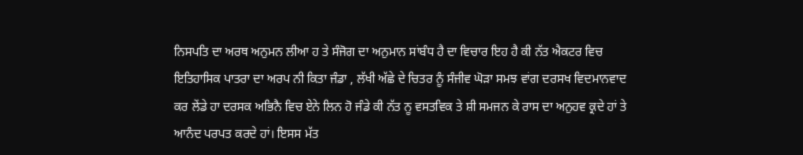ਨਿਸਪਤਿ ਦਾ ਅਰਥ ਅਨੁਮਨ ਲੀਆ ਹ ਤੇ ਸੰਜੋਗ ਦਾ ਅਨੁਮਾਨ ਸਾਂਬੰਧ ਹੈ ਦਾ ਵਿਚਾਰ ਇਹ ਹੈ ਕੀ ਨੱਤ ਐਕਟਰ ਵਿਚ ਇਤਿਹਾਸਿਕ ਪਾਤਰਾ ਦਾ ਅਰਪ ਨੀ ਕਿਤਾ ਜੰਡਾ , ਲੱਖੀ ਅੱਛੇ ਦੇ ਚਿਤਰ ਨੂੰ ਸੰਜੀਵ ਘੋੜਾ ਸਮਝ ਵਾਂਗ ਦਰਸਖ ਵਿਦਮਾਨਵਾਦ
ਕਰ ਲੇਂਡੇ ਹਾ ਦਰਸਕ ਅਭਿਨੈ ਵਿਚ ਏਨੇ ਲਿਨ ਹੋ ਜੰਡੇ ਕੀ ਨੱਤ ਨੂ ਵਸਤਵਿਕ ਤੇ ਸ਼ੀ ਸਮਜਨ ਕੇ ਰਾਸ ਦਾ ਅਨੁਹਵ ਕ੍ਰਦੇ ਹਾਂ ਤੇ ਆਨੰਦ ਪਰਪਤ ਕਰਦੇ ਹਾਂ। ਇਸਸ ਮੱਤ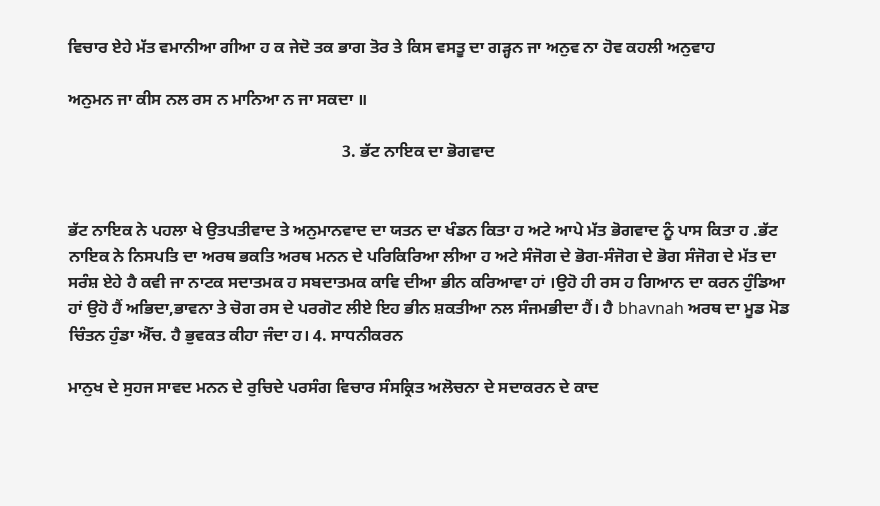ਵਿਚਾਰ ਏਹੇ ਮੱਤ ਵਮਾਨੀਆ ਗੀਆ ਹ ਕ ਜੇਦੋ ਤਕ ਭਾਗ ਤੋਰ ਤੇ ਕਿਸ ਵਸਤੂ ਦਾ ਗੜ੍ਹਨ ਜਾ ਅਨੁਵ ਨਾ ਹੋਵ ਕਹਲੀ ਅਨੁਵਾਹ

ਅਨੁਮਨ ਜਾ ਕੀਸ ਨਲ ਰਸ ਨ ਮਾਨਿਆ ਨ ਜਾ ਸਕਦਾ ॥

                                                                  3. ਭੱਟ ਨਾਇਕ ਦਾ ਭੋਗਵਾਦ


ਭੱਟ ਨਾਇਕ ਨੇ ਪਹਲਾ ਖੇ ਉਤਪਤੀਵਾਦ ਤੇ ਅਨੁਮਾਨਵਾਦ ਦਾ ਯਤਨ ਦਾ ਖੰਡਨ ਕਿਤਾ ਹ ਅਟੇ ਆਪੇ ਮੱਤ ਭੋਗਵਾਦ ਨੂੰ ਪਾਸ ਕਿਤਾ ਹ .ਭੱਟ ਨਾਇਕ ਨੇ ਨਿਸਪਤਿ ਦਾ ਅਰਥ ਭਕਤਿ ਅਰਥ ਮਨਨ ਦੇ ਪਰਿਕਿਰਿਆ ਲੀਆ ਹ ਅਟੇ ਸੰਜੋਗ ਦੇ ਭੋਗ-ਸੰਜੋਗ ਦੇ ਭੋਗ ਸੰਜੋਗ ਦੇ ਮੱਤ ਦਾ ਸਰੰਸ਼ ਏਹੇ ਹੈ ਕਵੀ ਜਾ ਨਾਟਕ ਸਦਾਤਮਕ ਹ ਸਬਦਾਤਮਕ ਕਾਵਿ ਦੀਆ ਭੀਨ ਕਰਿਆਵਾ ਹਾਂ ।ਉਹੋ ਹੀ ਰਸ ਹ ਗਿਆਨ ਦਾ ਕਰਨ ਹੁੰਡਿਆ ਹਾਂ ਉਹੋ ਹੈਂ ਅਭਿਦਾ,ਭਾਵਨਾ ਤੇ ਚੋਗ ਰਸ ਦੇ ਪਰਗੋਟ ਲੀਏ ਇਹ ਭੀਨ ਸ਼ਕਤੀਆ ਨਲ ਸੰਜਮਭੀਦਾ ਹੈਂ। ਹੈ bhavnah ਅਰਥ ਦਾ ਮੂਡ ਮੋਡ ਚਿੰਤਨ ਹੁੰਡਾ ਐੱਚ. ਹੈ ਭੁਵਕਤ ਕੀਹਾ ਜੰਦਾ ਹ। 4. ਸਾਧਨੀਕਰਨ

ਮਾਨੁਖ ਦੇ ਸੁਹਜ ਸਾਵਦ ਮਨਨ ਦੇ ਰੁਚਿਦੇ ਪਰਸੰਗ ਵਿਚਾਰ ਸੰਸਕ੍ਰਿਤ ਅਲੋਚਨਾ ਦੇ ਸਦਾਕਰਨ ਦੇ ਕਾਦ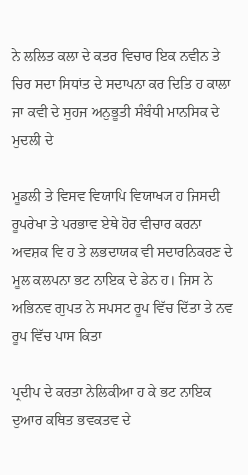ਨੇ ਲਲਿਤ ਕਲਾ ਦੇ ਕਤਰ ਵਿਚਾਰ ਇਕ ਨਵੀਨ ਤੇ ਚਿਰ ਸਦਾ ਸਿਧਾਂਤ ਦੇ ਸਦਾਪਨਾ ਕਰ ਦਿਤਿ ਹ ਕਾਲਾ ਜਾ ਕਵੀ ਦੇ ਸੁਹਜ ਅਨੁਭੂਤੀ ਸੰਬੰਧੀ ਮਾਨਸਿਕ ਦੇ ਮੁਦਲੀ ਦੇ

ਮੂਡਲੀ ਤੇ ਵਿਸਵ ਵਿਯਾਪਿ ਵਿਯਾਖ੍ਯ ਹ ਜਿਸਦੀ ਰੂਪਰੇਖਾ ਤੇ ਪਰਭਾਵ ਏਥੇ ਹੋਰ ਵੀਚਾਰ ਕਰਨਾ ਅਵਸ਼ਕ ਵਿ ਹ ਤੇ ਲਭਦਾਯਕ ਵੀ ਸਦਾਰਨਿਕਰਣ ਦੇ ਮੂਲ ਕਲਪਨਾ ਭਟ ਨਾਇਕ ਦੇ ਡੇਨ ਹ। ਜਿਸ ਨੇ ਅਭਿਨਵ ਗੁਪਤ ਨੇ ਸਪਸਟ ਰੂਪ ਵਿੱਚ ਦਿੱਤਾ ਤੇ ਨਵ ਰੂਪ ਵਿੱਚ ਪਾਸ ਕਿਤਾ

ਪ੍ਰਦੀਪ ਦੇ ਕਰਤਾ ਨੇਲਿਕੀਆ ਹ ਕੇ ਭਟ ਨਾਇਕ ਦੁਆਰ ਕਥਿਤ ਭਵਕਤਵ ਦੇ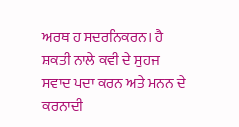ਅਰਥ ਹ ਸਦਰਨਿਕਰਨ। ਹੈ ਸ਼ਕਤੀ ਨਾਲੇ ਕਵੀ ਦੇ ਸੁਹਜ ਸਵਾਦ ਪਦਾ ਕਰਨ ਅਤੇ ਮਨਨ ਦੇ ਕਰਨਾਦੀ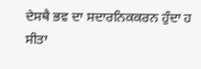ਦੇਸਥੈ ਭਵ ਦਾ ਸਦਾਰਨਿਕਕਰਨ ਹੁੰਦਾ ਹ ਸੀਤਾ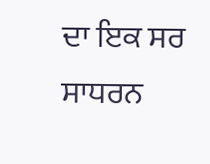ਦਾ ਇਕ ਸਰ ਸਾਧਰਨ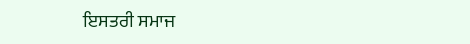ਇਸਤਰੀ ਸਮਾਜ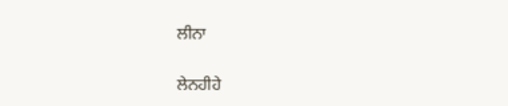ਲੀਨਾ

ਲੇਨਹੀਹੇ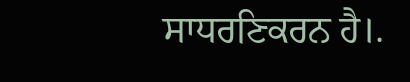ਸਾਧਰਣਿਕਰਨ ਹੈ।.